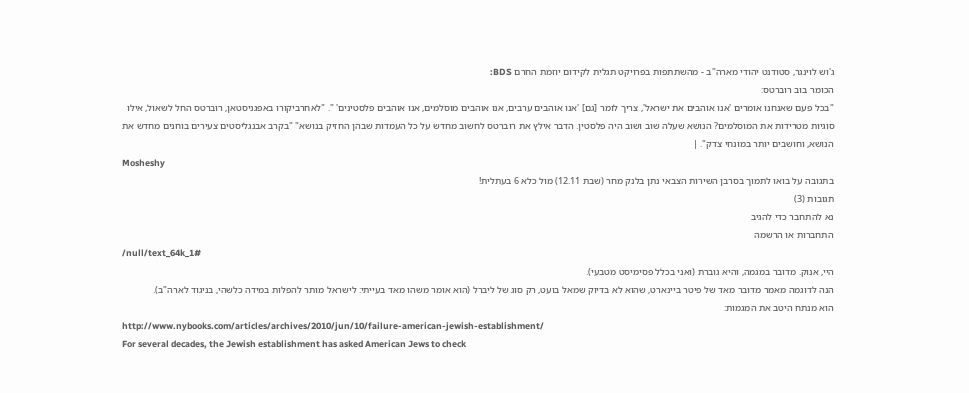ג'וש לוינגר, סטודנט יהודי מארה"ב - מהשתתפות בפרויקט תגלית לקידום יוזמת החרם BDS:
הכומר בוב רוברטס:
"בכל פעם שאנחנו אומרים 'אנו אוהבים את ישראל', צריך לומר [גם] 'אנו אוהבים ערבים, אנו אוהבים מוסלמים, אנו אוהבים פלסטינים' ". "לאחרביקורו באפגניסטאן, רוברטס החל לשאול, אילו סוגיות מטרידות את המוסלמים? הנושא שעלה שוב ושוב היה פלסטין. הדבר אילץ את רוברטס לחשוב מחדש על כל העמדות שבהן החזיק בנושא" "בקרב אבנגליסטים צעירים בוחנים מחדש את הנושא, וחושבים יותר במונחי צדק". |
Mosheshy
בתגובה על בואו לתמוך בסרבן השירות הצבאי נתן בלנק מחר (שבת 12.11) מול כלא 6 בעתלית!
תגובות (3)
נא להתחבר כדי להגיב
התחברות או הרשמה
/null/text_64k_1#
היי, אנוק. מדובר במגמה, והיא גוברת (ואני בכלל פסימיסט מטבעי).
הנה לדוגמה מאמר מדובר מאד של פיטר ביינארט, שהוא לא בדיוק שמאל בועט, רק סוג של ליברל (הוא אומר משהו מאד בעייתי: לישראל מותר להפלות במידה כלשהי, בניגוד לארה"ב).
הוא מנתח היטב את המגמות:
http://www.nybooks.com/articles/archives/2010/jun/10/failure-american-jewish-establishment/
For several decades, the Jewish establishment has asked American Jews to check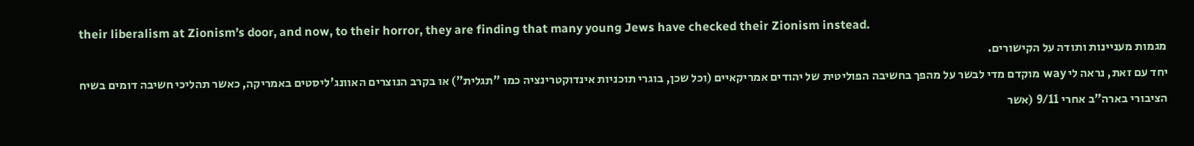their liberalism at Zionism’s door, and now, to their horror, they are finding that many young Jews have checked their Zionism instead.
מגמות מעניינות ותודה על הקישורים.
יחד עם זאת, נראה לי way מוקדם מדי לבשר על מהפך בחשיבה הפוליטית של יהודים אמריקאיים (וכל שכן, בוגרי תוכניות אינדוקטרינציה כמו "תגלית") או בקרב הנוצרים האוונג'ליסטים באמריקה, כאשר תהליכי חשיבה דומים בשיח הציבורי בארה"ב אחרי 9/11 (אשר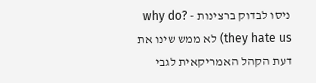ניסו לבדוק ברצינות - ?why do they hate us) לא ממש שינו את דעת הקהל האמריקאית לגבי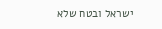ישראל ובטח שלא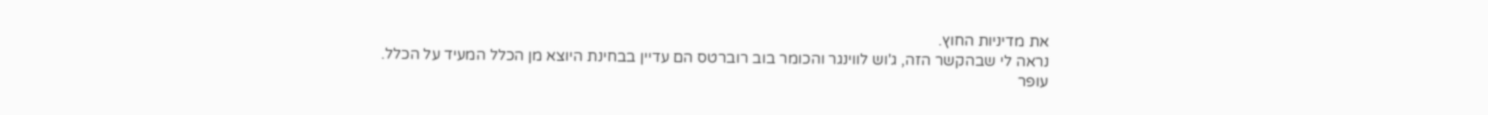את מדיניות החוץ.
נראה לי שבהקשר הזה, ג'וש לווינגר והכומר בוב רוברטס הם עדיין בבחינת היוצא מן הכלל המעיד על הכלל.
עופר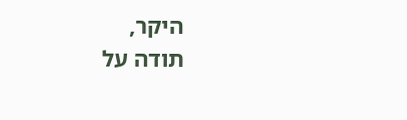היקר,
תודה על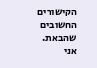הקישורים החשובים שהבאת.
אני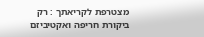מצטרפת לקריאתך : רק ביקורת חריפה ואקטיביזם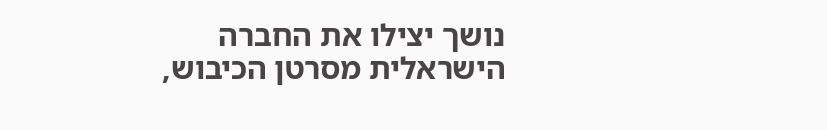נושך יצילו את החברה הישראלית מסרטן הכיבוש,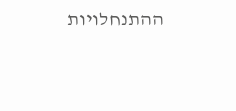ההתנחלויות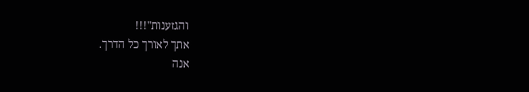והגזענות"!!!
אתך לאורך כל הדרך.
אנה